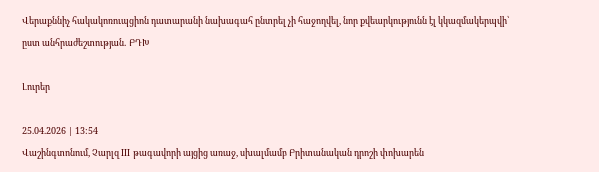Վերաքննիչ հակակոռուպցիոն դատարանի նախագահ ընտրել չի հաջողվել, նոր քվեարկությունն էլ կկազմակերպվի՝ ըստ անհրաժեշտության․ ԲԴԽ

Լուրեր

25.04.2026 | 13:54
Վաշինգտոնում, Չարլզ III թագավորի այցից առաջ, սխալմամբ Բրիտանական դրոշի փոխարեն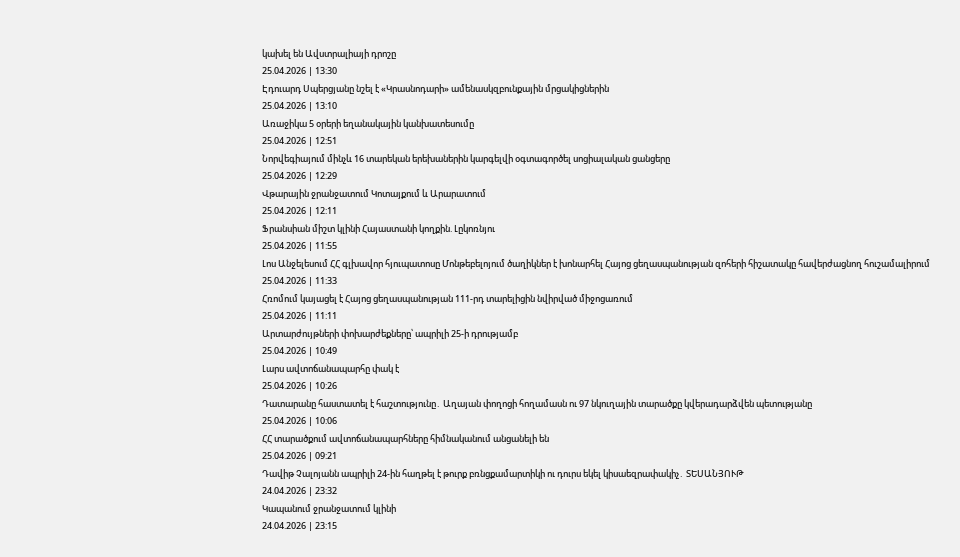կախել են Ավստրալիայի դրոշը
25.04.2026 | 13:30
Էդուարդ Սպերցյանը նշել է «Կրասնոդարի» ամենասկզբունքային մրցակիցներին
25.04.2026 | 13:10
Առաջիկա 5 օրերի եղանակային կանխատեսումը
25.04.2026 | 12:51
Նորվեգիայում մինչև 16 տարեկան երեխաներին կարգելվի օգտագործել սոցիալական ցանցերը
25.04.2026 | 12:29
Վթարային ջրանջատում Կոտայքում և Արարատում
25.04.2026 | 12:11
Ֆրանսիան միշտ կլինի Հայաստանի կողքին. Լըկոռնյու
25.04.2026 | 11:55
Լոս Անջելեսում ՀՀ գլխավոր հյուպատոսը Մոնթեբելոյում ծաղիկներ է խոնարհել Հայոց ցեղասպանության զոհերի հիշատակը հավերժացնող հուշամալիրում
25.04.2026 | 11:33
Հռոմում կայացել է Հայոց ցեղասպանության 111-րդ տարելիցին նվիրված միջոցառում
25.04.2026 | 11:11
Արտարժույթների փոխարժեքները՝ ապրիլի 25-ի դրությամբ
25.04.2026 | 10:49
Լարս ավտոճանապարհը փակ է
25.04.2026 | 10:26
Դատարանը հաստատել է հաշտությունը․ Աղայան փողոցի հողամասն ու 97 նկուղային տարածքը կվերադարձվեն պետությանը
25.04.2026 | 10:06
ՀՀ տարածքում ավտոճանապարհները հիմնականում անցանելի են
25.04.2026 | 09:21
Դավիթ Չալոյանն ապրիլի 24-ին հաղթել է թուրք բռնցքամարտիկի ու դուրս եկել կիսաեզրափակիչ․ ՏԵՍԱՆՅՈՒԹ
24.04.2026 | 23:32
Կապանում ջրանջատում կլինի
24.04.2026 | 23:15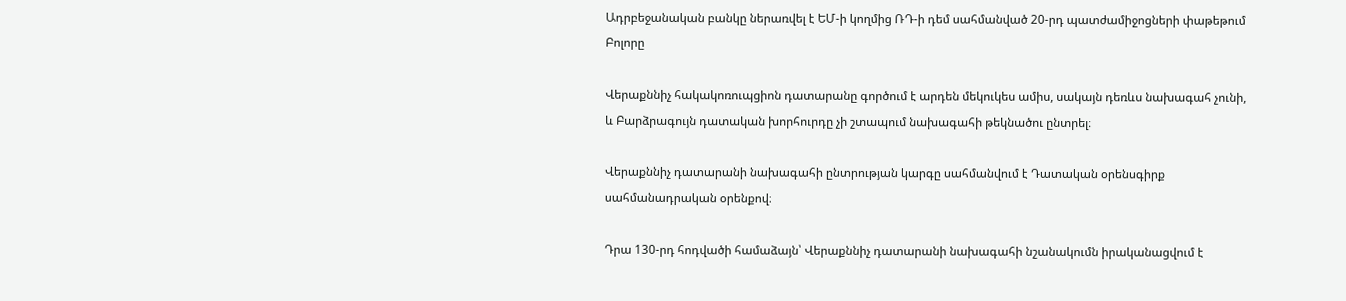Ադրբեջանական բանկը ներառվել է ԵՄ-ի կողմից ՌԴ-ի դեմ սահմանված 20-րդ պատժամիջոցների փաթեթում
Բոլորը

Վերաքննիչ հակակոռուպցիոն դատարանը գործում է արդեն մեկուկես ամիս, սակայն դեռևս նախագահ չունի, և Բարձրագույն դատական խորհուրդը չի շտապում նախագահի թեկնածու ընտրել։

Վերաքննիչ դատարանի նախագահի ընտրության կարգը սահմանվում է Դատական օրենսգիրք սահմանադրական օրենքով։

Դրա 130-րդ հոդվածի համաձայն՝ Վերաքննիչ դատարանի նախագահի նշանակումն իրականացվում է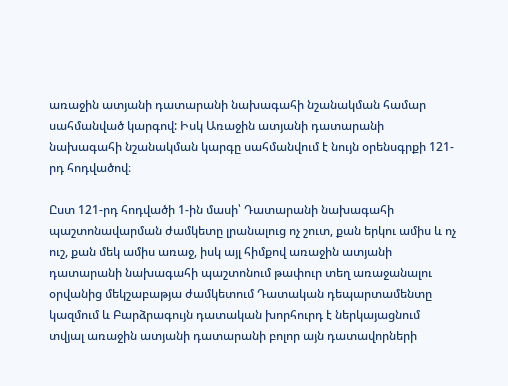առաջին ատյանի դատարանի նախագահի նշանակման համար սահմանված կարգով: Իսկ Առաջին ատյանի դատարանի նախագահի նշանակման կարգը սահմանվում է նույն օրենսգրքի 121-րդ հոդվածով։

Ըստ 121-րդ հոդվածի 1-ին մասի՝ Դատարանի նախագահի պաշտոնավարման ժամկետը լրանալուց ոչ շուտ, քան երկու ամիս և ոչ ուշ, քան մեկ ամիս առաջ, իսկ այլ հիմքով առաջին ատյանի դատարանի նախագահի պաշտոնում թափուր տեղ առաջանալու օրվանից մեկշաբաթյա ժամկետում Դատական դեպարտամենտը կազմում և Բարձրագույն դատական խորհուրդ է ներկայացնում տվյալ առաջին ատյանի դատարանի բոլոր այն դատավորների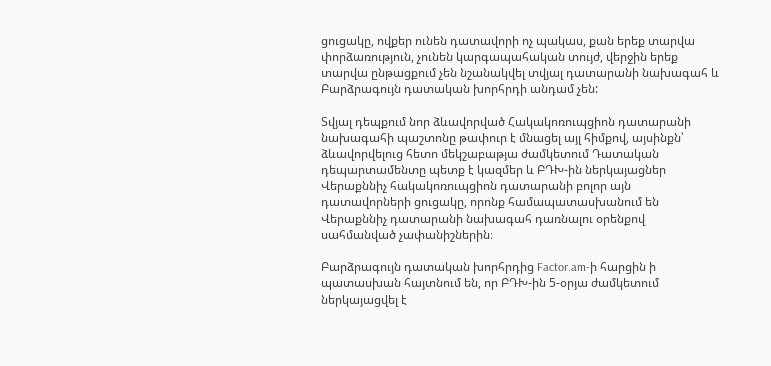ցուցակը, ովքեր ունեն դատավորի ոչ պակաս, քան երեք տարվա փորձառություն, չունեն կարգապահական տույժ, վերջին երեք տարվա ընթացքում չեն նշանակվել տվյալ դատարանի նախագահ և Բարձրագույն դատական խորհրդի անդամ չեն:

Տվյալ դեպքում նոր ձևավորված Հակակոռուպցիոն դատարանի նախագահի պաշտոնը թափուր է մնացել այլ հիմքով, այսինքն՝ ձևավորվելուց հետո մեկշաբաթյա ժամկետում Դատական դեպարտամենտը պետք է կազմեր և ԲԴԽ-ին ներկայացներ Վերաքննիչ հակակոռուպցիոն դատարանի բոլոր այն դատավորների ցուցակը, որոնք համապատասխանում են Վերաքննիչ դատարանի նախագահ դառնալու օրենքով սահմանված չափանիշներին։

Բարձրագույն դատական խորհրդից Factor.am-ի հարցին ի պատասխան հայտնում են, որ ԲԴԽ-ին 5-օրյա ժամկետում ներկայացվել է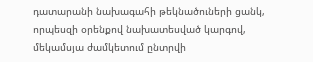դատարանի նախագահի թեկնածուների ցանկ, որպեսզի օրենքով նախատեսված կարգով, մեկամսյա ժամկետում ընտրվի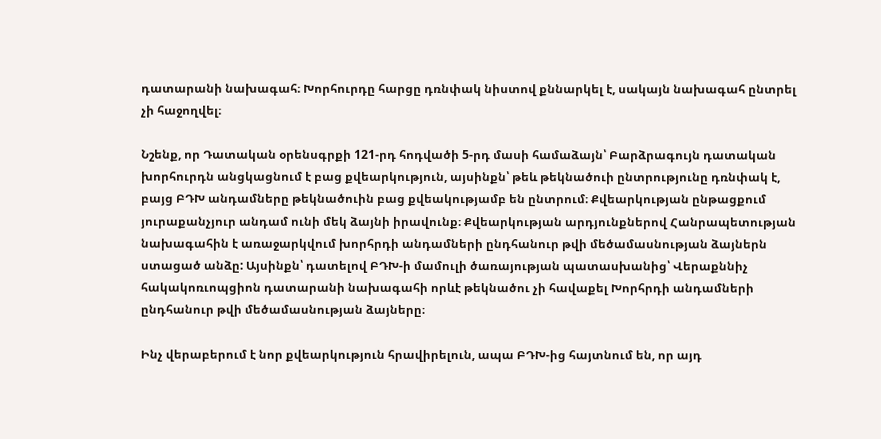դատարանի նախագահ։ Խորհուրդը հարցը դռնփակ նիստով քննարկել է, սակայն նախագահ ընտրել չի հաջողվել։

Նշենք, որ Դատական օրենսգրքի 121-րդ հոդվածի 5-րդ մասի համաձայն՝ Բարձրագույն դատական խորհուրդն անցկացնում է բաց քվեարկություն, այսինքն՝ թեև թեկնածուի ընտրությունը դռնփակ է, բայց ԲԴԽ անդամները թեկնածուին բաց քվեակությամբ են ընտրում։ Քվեարկության ընթացքում յուրաքանչյուր անդամ ունի մեկ ձայնի իրավունք։ Քվեարկության արդյունքներով Հանրապետության նախագահին է առաջարկվում խորհրդի անդամների ընդհանուր թվի մեծամասնության ձայներն ստացած անձը: Այսինքն՝ դատելով ԲԴԽ-ի մամուլի ծառայության պատասխանից՝ Վերաքննիչ հակակոռւոպցիոն դատարանի նախագահի որևէ թեկնածու չի հավաքել Խորհրդի անդամների ընդհանուր թվի մեծամասնության ձայները։

Ինչ վերաբերում է նոր քվեարկություն հրավիրելուն, ապա ԲԴԽ-ից հայտնում են, որ այդ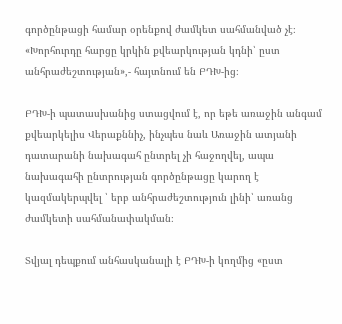գործընթացի համար օրենքով ժամկետ սահմանված չէ։
«Խորհուրդը հարցը կրկին քվեարկության կդնի՝ ըստ անհրաժեշտության»,- հայտնում են ԲԴԽ-ից։

ԲԴԽ-ի պատասխանից ստացվում է, որ եթե առաջին անգամ քվեարկելիս Վերաքննիչ, ինչպես նաև Առաջին ատյանի դատարանի նախագահ ընտրել չի հաջողվել, ապա նախագահի ընտրության գործընթացը կարող է կազմակերպվել ՝ երբ անհրաժեշտություն լինի՝ առանց ժամկետի սահմանափակման։

Տվյալ դեպքում անհասկանալի է ԲԴԽ-ի կողմից «ըստ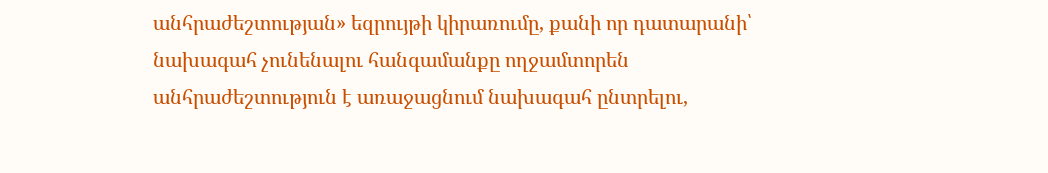անհրաժեշտության» եզրույթի կիրառումը, քանի որ դատարանի՝ նախագահ չունենալու հանգամանքը ողջամտորեն անհրաժեշտություն է առաջացնում նախագահ ընտրելու,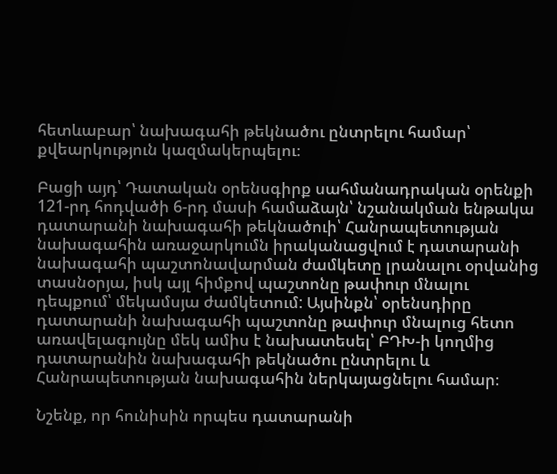հետևաբար՝ նախագահի թեկնածու ընտրելու համար՝ քվեարկություն կազմակերպելու։

Բացի այդ՝ Դատական օրենսգիրք սահմանադրական օրենքի 121-րդ հոդվածի 6-րդ մասի համաձայն՝ նշանակման ենթակա դատարանի նախագահի թեկնածուի՝ Հանրապետության նախագահին առաջարկումն իրականացվում է դատարանի նախագահի պաշտոնավարման ժամկետը լրանալու օրվանից տասնօրյա, իսկ այլ հիմքով պաշտոնը թափուր մնալու դեպքում՝ մեկամսյա ժամկետում: Այսինքն՝ օրենսդիրը դատարանի նախագահի պաշտոնը թափուր մնալուց հետո առավելագույնը մեկ ամիս է նախատեսել՝ ԲԴԽ-ի կողմից դատարանին նախագահի թեկնածու ընտրելու և Հանրապետության նախագահին ներկայացնելու համար։

Նշենք, որ հունիսին որպես դատարանի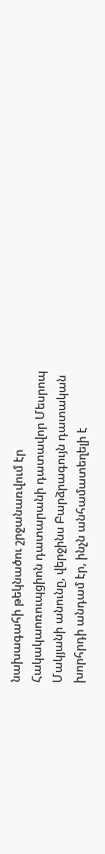նախագահի թեկնածու շրջանառվում էր Հակակաոռուպցիոն դատարանի դատավոր Մեսրոպ Մակյանի անունը, վերջինս Բարձրագույն դատական խորհրդի անդամ էր, ինչն անհամատեղելի է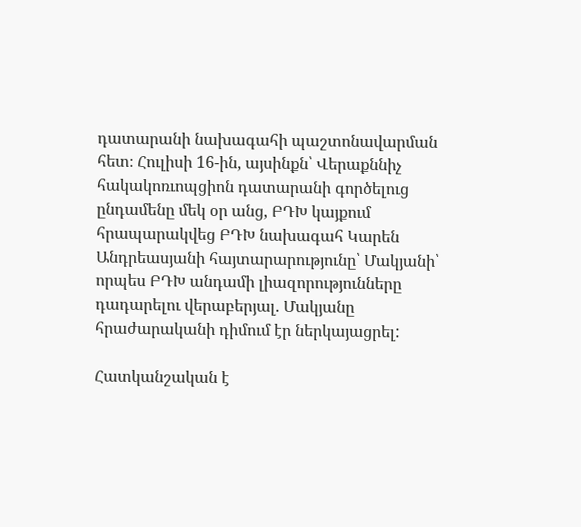դատարանի նախագահի պաշտոնավարման հետ։ Հուլիսի 16-ին, այսինքն՝ Վերաքննիչ հակակոռւոպցիոն դատարանի գործելուց ընդամենը մեկ օր անց, ԲԴԽ կայքում հրապարակվեց ԲԴԽ նախագահ Կարեն Անդրեասյանի հայտարարությունը՝ Մակյանի՝ որպես ԲԴԽ անդամի լիազորությունները դադարելու վերաբերյալ. Մակյանը հրաժարականի դիմում էր ներկայացրել:

Հատկանշական է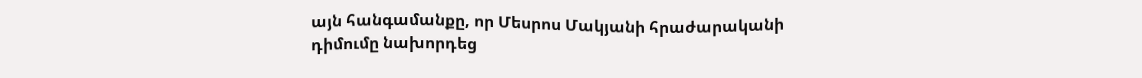այն հանգամանքը, որ Մեսրոս Մակյանի հրաժարականի դիմումը նախորդեց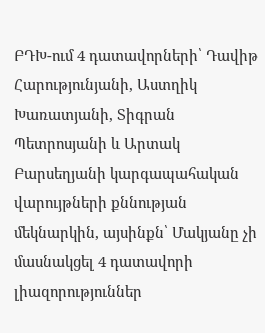ԲԴԽ-ում 4 դատավորների՝ Դավիթ Հարությունյանի, Աստղիկ Խառատյանի, Տիգրան Պետրոսյանի և Արտակ Բարսեղյանի կարգապահական վարույթների քննության մեկնարկին, այսինքն՝ Մակյանը չի մասնակցել 4 դատավորի լիազորություններ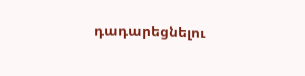դադարեցնելու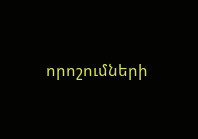որոշումների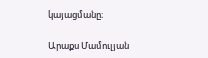կայացմանը։

Արաքս Մամուլյան